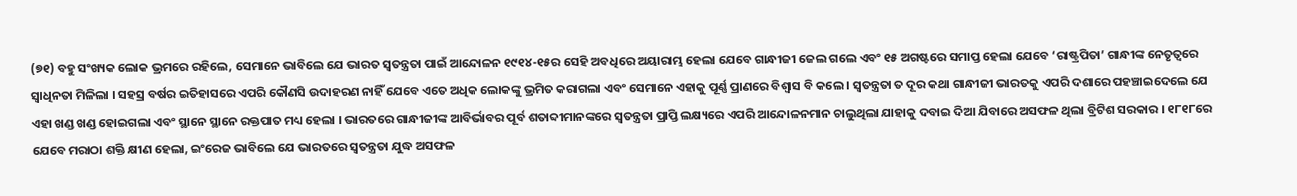(୭୧) ବହୁ ସଂଖ୍ୟକ ଲୋକ ଭ୍ରମରେ ରହିଲେ, ସେମାନେ ଭାବିଲେ ଯେ ଭାରତ ସ୍ୱତନ୍ତ୍ରତା ପାଇଁ ଆନ୍ଦୋଳନ ୧୯୧୪-୧୫ର ସେହି ଅବଧିରେ ଅୟାରାମ୍ଭ ହେଲା ଯେବେ ଗାନ୍ଧୀଜୀ ଜେଲ ଗଲେ ଏବଂ ୧୫ ଅଗଷ୍ଟରେ ସମାପ୍ତ ହେଲା ଯେବେ ‘ରାଷ୍ଟ୍ରପିତା’ ଗାନ୍ଧୀଙ୍କ ନେତୃତ୍ୱରେ ସ୍ୱାଧିନତା ମିଳିଲା । ସହସ୍ର ବର୍ଷର ଇତିହାସରେ ଏପରି କୌଣସି ଉଦାହରଣ ନାହିଁ ଯେବେ ଏତେ ଅଧିକ ଲୋକଙ୍କୁ ଭ୍ରମିତ କରାଗଲା ଏବଂ ସେମାନେ ଏହାକୁ ପୂର୍ଣ୍ଣ ପ୍ରାଣରେ ବିଶ୍ୱାସ ବି କଲେ । ସ୍ୱତନ୍ତ୍ରତା ତ ଦୂର କଥା ଗାନ୍ଧୀଜୀ ଭାରତକୁ ଏପରି ଦଶାରେ ପହଞ୍ଚାଇଦେଲେ ଯେ ଏହା ଖଣ୍ଡ ଖଣ୍ଡ ହୋଇଗଲା ଏବଂ ସ୍ଥାନେ ସ୍ଥାନେ ରକ୍ତପାତ ମଧ୍ୟ ହେଲା । ଭାରତରେ ଗାନ୍ଧୀଜୀଙ୍କ ଆବିର୍ଭାବର ପୂର୍ବ ଶତାବ୍ଦୀମାନଙ୍କରେ ସ୍ୱତନ୍ତ୍ରତା ପ୍ରାପ୍ତି ଲକ୍ଷ୍ୟରେ ଏପରି ଆନ୍ଦୋଳନମାନ ଚାଲୁଥିଲା ଯାହାକୁ ଦବାଇ ଦିଆ ଯିବାରେ ଅସଫଳ ଥିଲା ବ୍ରିଟିଶ ସରକାର । ୧୮୧୮ରେ ଯେବେ ମରାଠା ଶକ୍ତି କ୍ଷୀଣ ହେଲା, ଇଂରେଜ ଭାବିଲେ ଯେ ଭାରତରେ ସ୍ୱତନ୍ତ୍ରତା ଯୁଦ୍ଧ ଅସଫଳ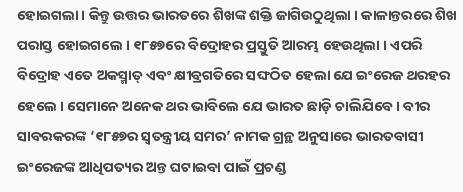ହୋଇଗଲା । କିନ୍ତୁ ଉତ୍ତର ଭାରତରେ ଶିଖଙ୍କ ଶକ୍ତି ଜାଗିଉଠୁଥିଲା । କାଳାନ୍ତରରେ ଶିଖ ପରାସ୍ତ ହୋଇଗଲେ । ୧୮୫୭ରେ ବିଦ୍ରୋହର ପ୍ରସ୍ତୁତି ଆରମ୍ଭ ହେଉଥିଲା । ଏପରି ବିଦ୍ରୋହ ଏତେ ଅକସ୍ମାତ୍ ଏବଂ କ୍ଷୀବ୍ରଗତିରେ ସଙ୍ଘଠିତ ହେଲା ଯେ ଇଂରେଜ ଥରହର ହେଲେ । ସେମାନେ ଅନେକ ଥର ଭାବିଲେ ଯେ ଭାରତ ଛାଡ଼ି ଚାଲିଯିବେ । ବୀର ସାବରକରଙ୍କ ‘୧୮୫୭ର ସ୍ୱତନ୍ତ୍ରୀୟ ସମର’ ନାମକ ଗ୍ରନ୍ଥ ଅନୁସାରେ ଭାରତବାସୀ ଇଂରେଜଙ୍କ ଆଧିପତ୍ୟର ଅନ୍ତ ଘଟାଇବା ପାଇଁ ପ୍ରଚଣ୍ଡ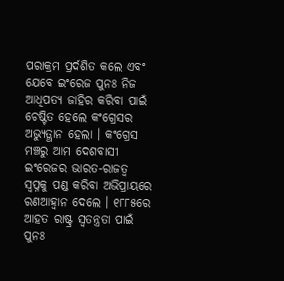ପରାକ୍ରମ ପ୍ରର୍ଦଶିତ କଲେ ଏବଂ ଯେବେ ଇଂରେଜ ପୁନଃ ନିଜ ଆଧିପତ୍ୟ ଜାହିର କରିବା ପାଇଁ ଚେଷ୍ଟିତ ହେଲେ କଂଗ୍ରେସର ଅଭ୍ୟୁତ୍ଥାନ ହେଲା । କଂଗ୍ରେସ ମଞ୍ଚରୁ ଆମ ଦେଶବାସୀ ଇଂରେଜର ଭାରତ-ରାଜତ୍ୱ ସ୍ୱପ୍ନକୁ ପଣ୍ଡ କରିବା ଅଭିପ୍ରାୟରେ ରଣଆହ୍ୱାନ ଦେଲେ । ୧୮୮୫ରେ ଆହତ ରାଷ୍ଟ୍ର ସ୍ୱତନ୍ତ୍ରତା ପାଇଁ ପୁନଃ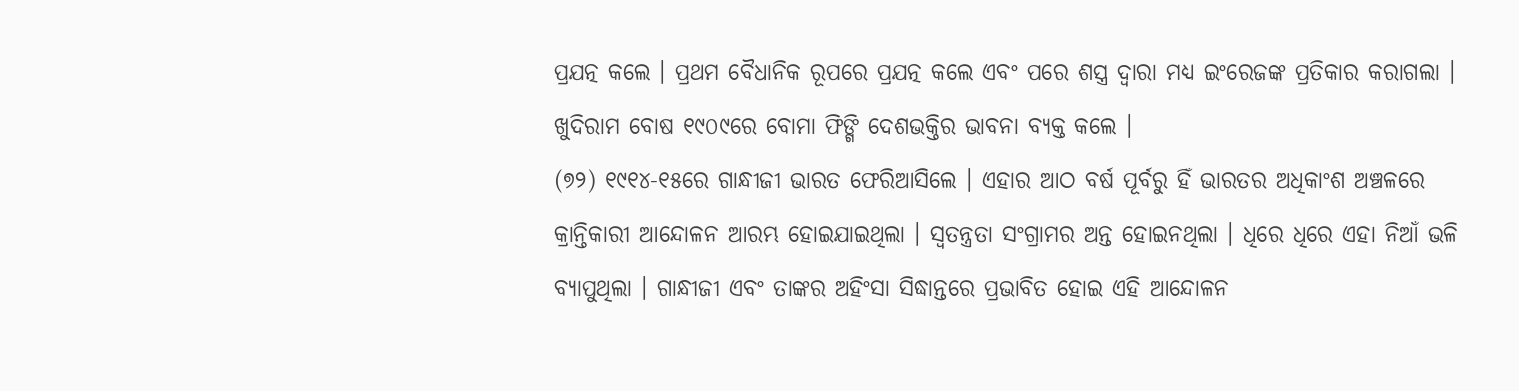ପ୍ରଯତ୍ନ କଲେ । ପ୍ରଥମ ବୈଧାନିକ ରୂପରେ ପ୍ରଯତ୍ନ କଲେ ଏବଂ ପରେ ଶସ୍ତ୍ର ଦ୍ୱାରା ମଧ୍ୟ ଇଂରେଜଙ୍କ ପ୍ରତିକାର କରାଗଲା । ଖୁଦିରାମ ବୋଷ ୧୯୦୯ରେ ବୋମା ଫିଙ୍ଗି ଦେଶଭକ୍ତିର ଭାବନା ବ୍ୟକ୍ତ କଲେ ।
(୭୨) ୧୯୧୪-୧୫ରେ ଗାନ୍ଧୀଜୀ ଭାରତ ଫେରିଆସିଲେ । ଏହାର ଆଠ ବର୍ଷ ପୂର୍ବରୁ ହିଁ ଭାରତର ଅଧିକାଂଶ ଅଞ୍ଚଳରେ କ୍ରାନ୍ତିକାରୀ ଆନ୍ଦୋଳନ ଆରମ୍ଭ ହୋଇଯାଇଥିଲା । ସ୍ୱତନ୍ତ୍ରତା ସଂଗ୍ରାମର ଅନ୍ତ ହୋଇନଥିଲା । ଧିରେ ଧିରେ ଏହା ନିଆଁ ଭଳି ବ୍ୟାପୁଥିଲା । ଗାନ୍ଧୀଜୀ ଏବଂ ତାଙ୍କର ଅହିଂସା ସିଦ୍ଧାନ୍ତରେ ପ୍ରଭାବିତ ହୋଇ ଏହି ଆନ୍ଦୋଳନ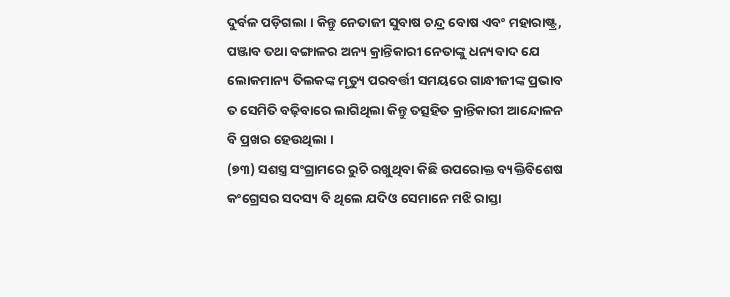ଦୁର୍ବଳ ପଡ଼ିଗଲା । କିନ୍ତୁ ନେତାଜୀ ସୁବାଷ ଚନ୍ଦ୍ର ବୋଷ ଏବଂ ମହାରାଷ୍ଟ୍ର, ପଞ୍ଜାବ ତଥା ବଙ୍ଗାଳର ଅନ୍ୟ କ୍ରାନ୍ତିକାରୀ ନେତାଙ୍କୁ ଧନ୍ୟବାଦ ଯେ ଲୋକମାନ୍ୟ ତିଲକଙ୍କ ମୃତ୍ୟୁ ପରବର୍ତ୍ତୀ ସମୟରେ ଗାନ୍ଧୀଜୀଙ୍କ ପ୍ରଭାବ ତ ସେମିତି ବଢ଼ିବାରେ ଲାଗିଥିଲା କିନ୍ତୁ ତତ୍ସହିତ କ୍ରାନ୍ତିକାରୀ ଆନ୍ଦୋଳନ ବି ପ୍ରଖର ହେଉଥିଲା ।
(୭୩) ସଶସ୍ତ୍ର ସଂଗ୍ରାମରେ ରୁଚି ରଖୁଥିବା କିଛି ଉପରୋକ୍ତ ବ୍ୟକ୍ତିବିଶେଷ କଂଗ୍ରେସର ସଦସ୍ୟ ବି ଥିଲେ ଯଦିଓ ସେମାନେ ମଝି ରାସ୍ତା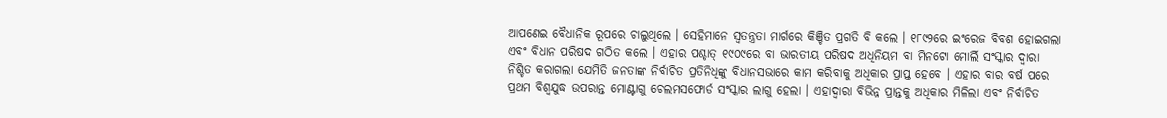ଆପଣେଇ ବୈଧାନିକ ରୂପରେ ଚାଲୁଥିଲେ । ସେହିମାନେ ସ୍ୱତନ୍ତ୍ରତା ମାର୍ଗରେ କିଞ୍ଚିତ ପ୍ରଗତି ବି କଲେ । ୧୮୯୨ରେ ଇଂରେଜ ବିବଶ ହୋଇଗଲା ଏବଂ ବିଧାନ ପରିଷଦ ଗଠିତ କଲେ । ଏହାର ପଶ୍ଚାତ୍ ୧୯୦୯ରେ ବା ଭାରତୀୟ ପରିଷଦ ଅଧିନିୟମ ବା ମିନଟୋ ମୋର୍ଲି ସଂସ୍କାର ଦ୍ୱାରା ନିଶ୍ଚିତ କରାଗଲା ଯେମିତି ଜନତାଙ୍କ ନିର୍ବାଚିତ ପ୍ରତିନିଧିଙ୍କୁ ବିଧାନସଭାରେ କାମ କରିବାକୁ ଅଧିକାର ପ୍ରାପ୍ତ ହେବେ । ଏହାର ବାର ବର୍ଷ ପରେ ପ୍ରଥମ ବିଶ୍ୱଯୁଦ୍ଧ ଉପରାନ୍ତ ମୋଣ୍ଟାଗୁ ଚେଲମସଫୋର୍ଡ ସଂସ୍କାର ଲାଗୁ ହେଲା । ଏହାଦ୍ୱାରା ବିଭିନ୍ନ ପ୍ରାନ୍ତକୁ ଅଧିକାର ମିଳିଲା ଏବଂ ନିର୍ବାଚିତ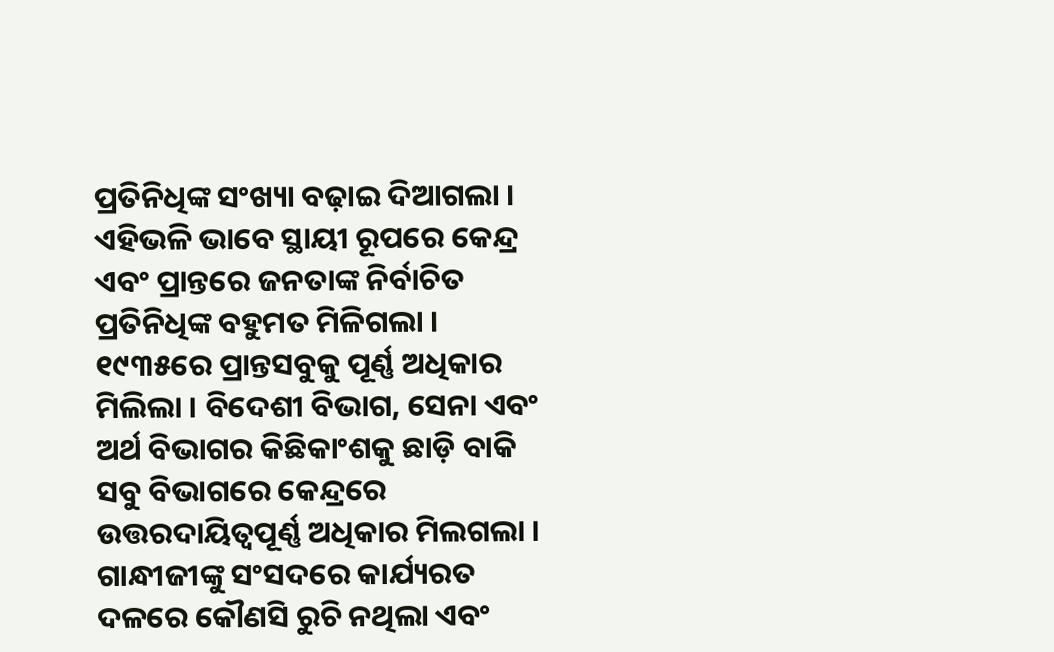ପ୍ରତିନିଧିଙ୍କ ସଂଖ୍ୟା ବଢ଼ାଇ ଦିଆଗଲା । ଏହିଭଳି ଭାବେ ସ୍ଥାୟୀ ରୂପରେ କେନ୍ଦ୍ର ଏବଂ ପ୍ରାନ୍ତରେ ଜନତାଙ୍କ ନିର୍ବାଚିତ ପ୍ରତିନିଧିଙ୍କ ବହୁମତ ମିଳିଗଲା । ୧୯୩୫ରେ ପ୍ରାନ୍ତସବୁକୁ ପୂର୍ଣ୍ଣ ଅଧିକାର ମିଲିଲା । ବିଦେଶୀ ବିଭାଗ, ସେନା ଏବଂ ଅର୍ଥ ବିଭାଗର କିଛିକାଂଶକୁ ଛାଡ଼ି ବାକି ସବୁ ବିଭାଗରେ କେନ୍ଦ୍ରରେ ଉତ୍ତରଦାୟିତ୍ୱପୂର୍ଣ୍ଣ ଅଧିକାର ମିଲଗଲା । ଗାନ୍ଧୀଜୀଙ୍କୁ ସଂସଦରେ କାର୍ଯ୍ୟରତ ଦଳରେ କୌଣସି ରୁଚି ନଥିଲା ଏବଂ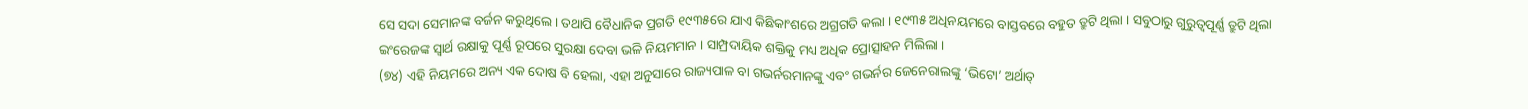ସେ ସଦା ସେମାନଙ୍କ ବର୍ଜନ କରୁଥିଲେ । ତଥାପି ବୈଧାନିକ ପ୍ରଗତି ୧୯୩୫ରେ ଯାଏ କିଛିକାଂଶରେ ଅଗ୍ରଗତି କଲା । ୧୯୩୫ ଅଧିନୟମରେ ବାସ୍ତବରେ ବହୁତ ତ୍ରୁଟି ଥିଲା । ସବୁଠାରୁ ଗୁରୁତ୍ୱପୂର୍ଣ୍ଣ ତ୍ରୁଟି ଥିଲା ଇଂରେଜଙ୍କ ସ୍ୱାର୍ଥ ରକ୍ଷାକୁ ପୂର୍ଣ୍ଣ ରୂପରେ ସୁରକ୍ଷା ଦେବା ଭଳି ନିୟମମାନ । ସାମ୍ପ୍ରଦାୟିକ ଶକ୍ତିକୁ ମଧ୍ୟ ଅଧିକ ପ୍ରୋତ୍ସାହନ ମିଲିଲା ।
(୭୪) ଏହି ନିୟମରେ ଅନ୍ୟ ଏକ ଦୋଷ ବି ହେଲା, ଏହା ଅନୁସାରେ ରାଜ୍ୟପାଳ ବା ଗଭର୍ନରମାନଙ୍କୁ ଏବଂ ଗଭର୍ନର ଜେନେରାଲଙ୍କୁ ‘ଭିଟୋ’ ଅର୍ଥାତ୍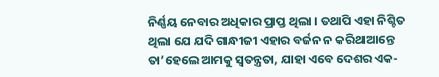ନିର୍ଣ୍ଣୟ ନେବାର ଅଧିକାର ପ୍ରାପ୍ତ ଥିଲା । ତଥାପି ଏହା ନିଶ୍ଚିତ ଥିଲା ଯେ ଯଦି ଗାନ୍ଧୀଜୀ ଏହାର ବର୍ଜନ ନ କରିଥାଆନ୍ତେ ତା’ହେଲେ ଆମକୁ ସ୍ୱତନ୍ତ୍ରତା, ଯାହା ଏବେ ଦେଶର ଏକ-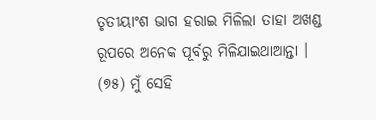ତୃତୀୟାଂଶ ଭାଗ ହରାଇ ମିଳିଲା ତାହା ଅଖଣ୍ଡ ରୂପରେ ଅନେକ ପୂର୍ବରୁ ମିଳିଯାଇଥାଆନ୍ତା ।
(୭୫) ମୁଁ ସେହି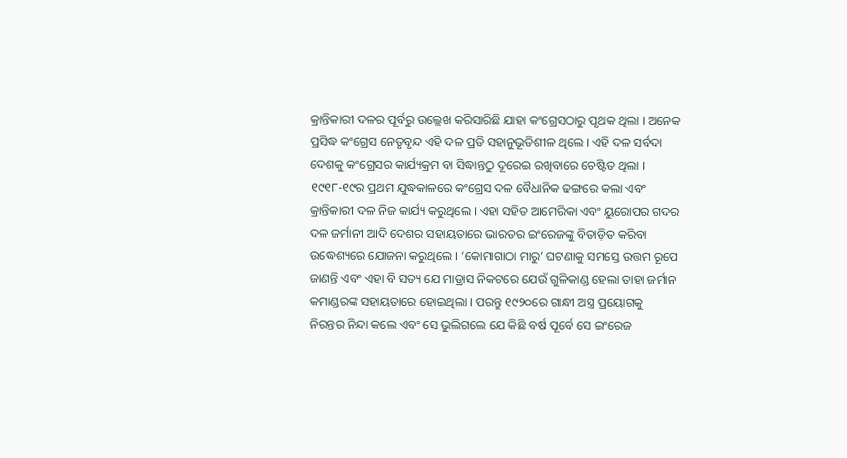କ୍ରାନ୍ତିକାରୀ ଦଳର ପୂର୍ବରୁ ଉଲ୍ଲେଖ କରିସାରିଛି ଯାହା କଂଗ୍ରେସଠାରୁ ପୃଥକ ଥିଲା । ଅନେକ ପ୍ରସିଦ୍ଧ କଂଗ୍ରେସ ନେତୃବୃନ୍ଦ ଏହି ଦଳ ପ୍ରତି ସହାନୁଭୂତିଶୀଳ ଥିଲେ । ଏହି ଦଳ ସର୍ବଦା ଦେଶକୁ କଂଗ୍ରେସର କାର୍ଯ୍ୟକ୍ରମ ବା ସିଦ୍ଧାନ୍ତଠୁ ଦୂରେଇ ରଖିବାରେ ଚେଷ୍ଟିତ ଥିଲା । ୧୯୧୮-୧୯ର ପ୍ରଥମ ଯୁଦ୍ଧକାଳରେ କଂଗ୍ରେସ ଦଳ ବୈଧାନିକ ଢଙ୍ଗରେ କଲା ଏବଂ କ୍ରାନ୍ତିକାରୀ ଦଳ ନିଜ କାର୍ଯ୍ୟ କରୁଥିଲେ । ଏହା ସହିତ ଆମେରିକା ଏବଂ ୟୁରୋପର ଗଦର ଦଳ ଜର୍ମାନୀ ଆଦି ଦେଶର ସହାୟତାରେ ଭାରତର ଇଂରେଜଙ୍କୁ ବିତାଡ଼ିତ କରିବା ଉଦ୍ଧେଶ୍ୟରେ ଯୋଜନା କରୁଥିଲେ । ‘କୋମାଗାଠା ମାରୁ’ ଘଟଣାକୁ ସମସ୍ତେ ଉତ୍ତମ ରୂପେ ଜାଣନ୍ତି ଏବଂ ଏହା ବି ସତ୍ୟ ଯେ ମାଡ୍ରାସ ନିକଟରେ ଯେଉଁ ଗୁଳିକାଣ୍ଡ ହେଲା ତାହା ଜର୍ମାନ କମାଣ୍ଡରଙ୍କ ସହାୟତାରେ ହୋଇଥିଲା । ପରନ୍ତୁ ୧୯୨୦ରେ ଗାନ୍ଧୀ ଅସ୍ତ୍ର ପ୍ରୟୋଗକୁ ନିରନ୍ତର ନିନ୍ଦା କଲେ ଏବଂ ସେ ଭୁଲିଗଲେ ଯେ କିଛି ବର୍ଷ ପୂର୍ବେ ସେ ଇଂରେଜ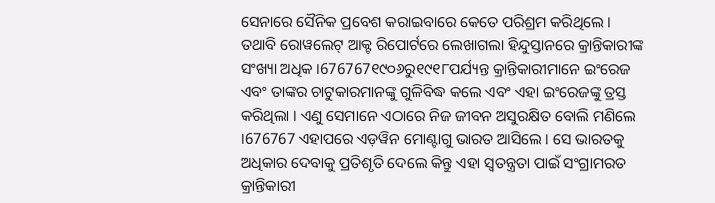ସେନାରେ ସୈନିକ ପ୍ରବେଶ କରାଇବାରେ କେତେ ପରିଶ୍ରମ କରିଥିଲେ । ତଥାବି ରୋୱଲେଟ୍ ଆକ୍ଟ ରିପୋର୍ଟରେ ଲେଖାଗଲା ହିନ୍ଦୁସ୍ତାନରେ କ୍ରାନ୍ତିକାରୀଙ୍କ ସଂଖ୍ୟା ଅଧିକ ।676767୧୯୦୬ରୁ୧୯୧୮ପର୍ଯ୍ୟନ୍ତ କ୍ରାନ୍ତିକାରୀମାନେ ଇଂରେଜ ଏବଂ ତାଙ୍କର ଚାଟୁକାରମାନଙ୍କୁ ଗୁଳିବିଦ୍ଧ କଲେ ଏବଂ ଏହା ଇଂରେଜଙ୍କୁ ତ୍ରସ୍ତ କରିଥିଲା । ଏଣୁ ସେମାନେ ଏଠାରେ ନିଜ ଜୀବନ ଅସୁରକ୍ଷିତ ବୋଲି ମଣିଲେ ।676767 ଏହାପରେ ଏଡ଼ୱିନ ମୋଣ୍ଟାଗୁ ଭାରତ ଆସିଲେ । ସେ ଭାରତକୁ ଅଧିକାର ଦେବାକୁ ପ୍ରତିଶୃତି ଦେଲେ କିନ୍ତୁ ଏହା ସ୍ୱତନ୍ତ୍ରତା ପାଇଁ ସଂଗ୍ରାମରତ କ୍ରାନ୍ତିକାରୀ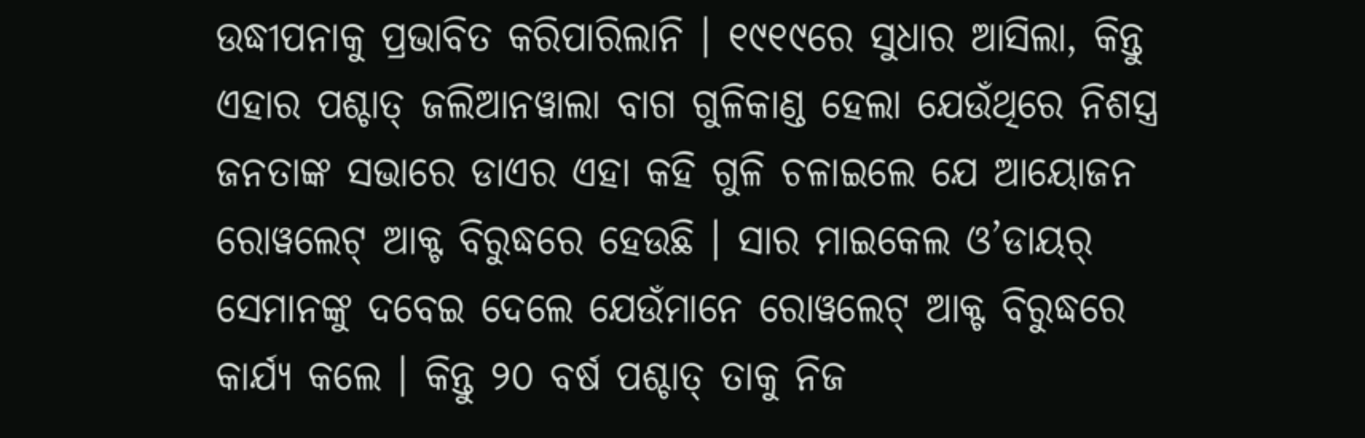ଉଦ୍ଧୀପନାକୁ ପ୍ରଭାବିତ କରିପାରିଲାନି । ୧୯୧୯ରେ ସୁଧାର ଆସିଲା, କିନ୍ତୁ ଏହାର ପଶ୍ଚାତ୍ ଜଲିଆନୱାଲା ବାଗ ଗୁଳିକାଣ୍ଡ ହେଲା ଯେଉଁଥିରେ ନିଶସ୍ତ୍ର ଜନତାଙ୍କ ସଭାରେ ଡାଏର ଏହା କହି ଗୁଳି ଚଳାଇଲେ ଯେ ଆୟୋଜନ ରୋୱଲେଟ୍ ଆକ୍ଟ ବିରୁଦ୍ଧରେ ହେଉଛି । ସାର ମାଇକେଲ ଓ’ଡାୟର୍ ସେମାନଙ୍କୁ ଦବେଇ ଦେଲେ ଯେଉଁମାନେ ରୋୱଲେଟ୍ ଆକ୍ଟ ବିରୁଦ୍ଧରେ କାର୍ଯ୍ୟ କଲେ । କିନ୍ତୁ ୨୦ ବର୍ଷ ପଶ୍ଚାତ୍ ତାକୁ ନିଜ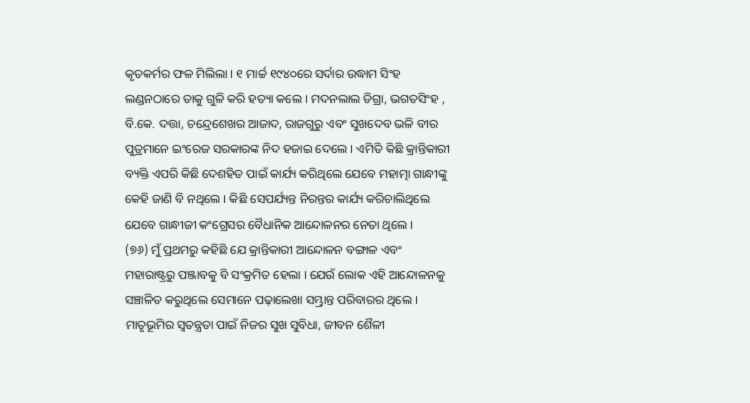କୃତକର୍ମର ଫଳ ମିଲିଲା । ୧ ମାର୍ଚ୍ଚ ୧୯୪୦ରେ ସର୍ଦାର ଉଦ୍ଧାମ ସିଂହ ଲଣ୍ଡନଠାରେ ତାକୁ ଗୁଳି କରି ହତ୍ୟା କଲେ । ମଦନଲାଲ ଡିଗ୍ରା, ଭଗତସିଂହ , ବି.କେ. ଦତ୍ତା, ଚନ୍ଦ୍ରେଶେଖର ଆଜାଦ, ରାଜଗୁରୁ ଏବଂ ସୁଖଦେବ ଭଳି ବୀର ପୁତ୍ରମାନେ ଇଂରେଜ ସରକାରଙ୍କ ନିଦ ହଜାଇ ଦେଲେ । ଏମିତି କିଛି କ୍ରାନ୍ତିକାରୀ ବ୍ୟକ୍ତି ଏପରି କିଛି ଦେଶହିତ ପାଇଁ କାର୍ଯ୍ୟ କରିଥିଲେ ଯେବେ ମହାତ୍ମା ଗାନ୍ଧୀଙ୍କୁ କେହି ଜାଣି ବି ନଥିଲେ । କିଛି ସେପର୍ଯ୍ୟନ୍ତ ନିରନ୍ତର କାର୍ଯ୍ୟ କରିଚାଲିଥିଲେ ଯେବେ ଗାନ୍ଧୀଜୀ କଂଗ୍ରେସର ବୈଧାନିକ ଆନ୍ଦୋଳନର ନେତା ଥିଲେ ।
(୭୬) ମୁଁ ପ୍ରଥମରୁ କହିଛି ଯେ କ୍ରାନ୍ତିକାରୀ ଆନ୍ଦୋଳନ ବଙ୍ଗାଳ ଏବଂ ମହାରାଷ୍ଟ୍ରରୁ ପଞ୍ଜାବକୁ ବି ସଂକ୍ରମିତ ହେଲା । ଯେଉଁ ଲୋକ ଏହି ଆନ୍ଦୋଳନକୁ ସଞ୍ଚାଳିତ କରୁଥିଲେ ସେମାନେ ପଢ଼ାଲେଖା ସମ୍ଭ୍ରାନ୍ତ ପରିବାରର ଥିଲେ । ମାତୃଭୂମିର ସ୍ୱତନ୍ତ୍ରତା ପାଇଁ ନିଜର ସୁଖ ସୁବିଧା, ଜୀବନ ଶୈଳୀ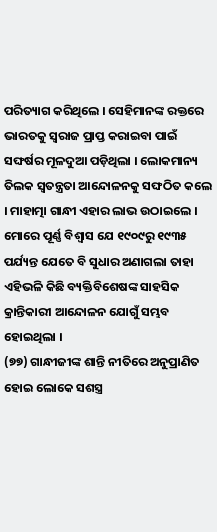ପରିତ୍ୟାଗ କରିଥିଲେ । ସେହିମାନଙ୍କ ରକ୍ତରେ ଭାରତକୁ ସ୍ୱରାଜ ପ୍ରାପ୍ତ କରାଇବା ପାଇଁ ସଙ୍ଘର୍ଷର ମୂଳଦୁଆ ପଡ଼ିଥିଲା । ଲୋକମାନ୍ୟ ତିଲକ ସ୍ୱତନ୍ତ୍ରତା ଆନ୍ଦୋଳନକୁ ସଙ୍ଘଠିତ କଲେ । ମାହାତ୍ମା ଗାନ୍ଧୀ ଏହାର ଲାଭ ଉଠାଇଲେ । ମୋରେ ପୂର୍ଣ୍ଣ ବିଶ୍ୱାସ ଯେ ୧୯୦୯ରୁ ୧୯୩୫ ପର୍ଯ୍ୟନ୍ତ ଯେତେ ବି ସୁଧାର ଅଣାଗଲା ତାହା ଏହିଭଳି କିଛି ବ୍ୟକ୍ତିବିଶେଷଙ୍କ ସାହସିକ କ୍ରାନ୍ତିକାରୀ ଆନ୍ଦୋଳନ ଯୋଗୁଁ ସମ୍ଭବ ହୋଇଥିଲା ।
(୭୭) ଗାନ୍ଧୀଜୀଙ୍କ ଶାନ୍ତି ନୀତିରେ ଅନୁପ୍ରାଣିତ ହୋଇ ଲୋକେ ସଶସ୍ତ୍ର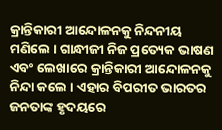କ୍ରାନ୍ତିକାରୀ ଆନ୍ଦୋଳନକୁ ନିନ୍ଦନୀୟ ମଣିଲେ । ଗାନ୍ଧୀଜୀ ନିଜ ପ୍ରତ୍ୟେକ ଭାଷଣ ଏବଂ ଲେଖାରେ କ୍ରାନ୍ତିକାରୀ ଆନ୍ଦୋଳନକୁ ନିନ୍ଦା କଲେ । ଏହାର ବିପରୀତ ଭାରତର ଜନତାଙ୍କ ହୃଦୟରେ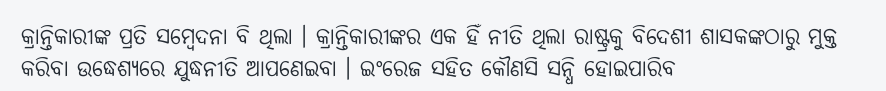କ୍ରାନ୍ତିକାରୀଙ୍କ ପ୍ରତି ସମ୍ବେଦନା ବି ଥିଲା । କ୍ରାନ୍ତିକାରୀଙ୍କର ଏକ ହିଁ ନୀତି ଥିଲା ରାଷ୍ଟ୍ରକୁ ବିଦେଶୀ ଶାସକଙ୍କଠାରୁ ମୁକ୍ତ କରିବା ଉଦ୍ଧେଶ୍ୟରେ ଯୁଦ୍ଧନୀତି ଆପଣେଇବା । ଇଂରେଜ ସହିତ କୌଣସି ସନ୍ଧି ହୋଇପାରିବ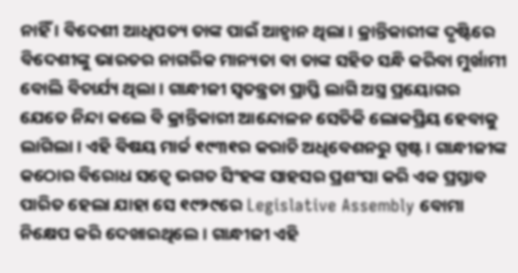ନାହିଁ । ବିଦେଶୀ ଆଧିପତ୍ୟ ତାଙ୍କ ପାଇଁ ଆହ୍ୱାନ ଥିଲା । କ୍ରାନ୍ତିକାରୀଙ୍କ ଦୃଷ୍ଟିରେ ବିଦେଶୀଙ୍କୁ ଭାରତର ନାଗରିକ ମାନ୍ୟତା ବା ତାଙ୍କ ସହିତ ସନ୍ଧି କରିବା ମୁର୍ଖାମୀ ବୋଲି ବିଚାର୍ଯ୍ୟ ଥିଲା । ଗାନ୍ଧୀଜୀ ସ୍ୱତନ୍ତ୍ରତା ପ୍ରାପ୍ତି ଲାଗି ଅସ୍ତ୍ର ପ୍ରୟୋଗର ଯେତେ ନିନ୍ଦା କଲେ ବି କ୍ରାନ୍ତିକାରୀ ଆନ୍ଦୋଳନ ସେତିକି ଲୋକପ୍ରିୟ ହେବାକୁ ଲାଗିଲା । ଏହି ବିଷୟ ମାର୍ଚ୍ଚ ୧୯୩୧ର କରାଚି ଅଧିବେଶନରୁ ସ୍ପଷ୍ଟ । ଗାନ୍ଧୀଜୀଙ୍କ କଠୋର ବିରୋଧ ସତ୍ୱେ ଭଗତ ସିଂହଙ୍କ ସାହସର ପ୍ରଶଂସା କରି ଏକ ପ୍ରସ୍ତାବ ପାରିତ ହେଲା ଯାହା ସେ ୧୯୨୯ରେ Legislative Assembly ବୋମା ନିକ୍ଷେପ କରି ଦେଖାଇଥିଲେ । ଗାନ୍ଧୀଜୀ ଏହି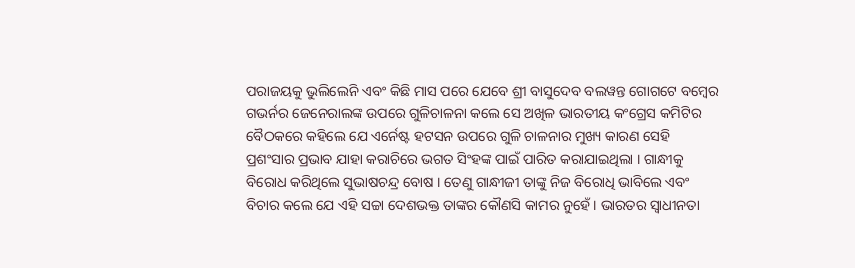ପରାଜୟକୁ ଭୁଲିଲେନି ଏବଂ କିଛି ମାସ ପରେ ଯେବେ ଶ୍ରୀ ବାସୁଦେବ ବଲୱନ୍ତ ଗୋଗଟେ ବମ୍ବେର ଗଭର୍ନର ଜେନେରାଲଙ୍କ ଉପରେ ଗୁଳିଚାଳନା କଲେ ସେ ଅଖିଳ ଭାରତୀୟ କଂଗ୍ରେସ କମିଟିର ବୈଠକରେ କହିଲେ ଯେ ଏର୍ନେଷ୍ଟ ହଟସନ ଉପରେ ଗୁଳି ଚାଳନାର ମୁଖ୍ୟ କାରଣ ସେହି ପ୍ରଶଂସାର ପ୍ରଭାବ ଯାହା କରାଚିରେ ଭଗତ ସିଂହଙ୍କ ପାଇଁ ପାରିତ କରାଯାଇଥିଲା । ଗାନ୍ଧୀକୁ ବିରୋଧ କରିଥିଲେ ସୁଭାଷଚନ୍ଦ୍ର ବୋଷ । ତେଣୁ ଗାନ୍ଧୀଜୀ ତାଙ୍କୁ ନିଜ ବିରୋଧି ଭାବିଲେ ଏବଂ ବିଚାର କଲେ ଯେ ଏହି ସଚ୍ଚା ଦେଶଭକ୍ତ ତାଙ୍କର କୌଣସି କାମର ନୁହେଁ । ଭାରତର ସ୍ୱାଧୀନତା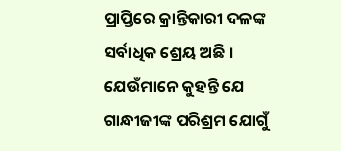ପ୍ରାପ୍ତିରେ କ୍ରାନ୍ତିକାରୀ ଦଳଙ୍କ ସର୍ବାଧିକ ଶ୍ରେୟ ଅଛି । ଯେଉଁମାନେ କୁହନ୍ତି ଯେ ଗାନ୍ଧୀଜୀଙ୍କ ପରିଶ୍ରମ ଯୋଗୁଁ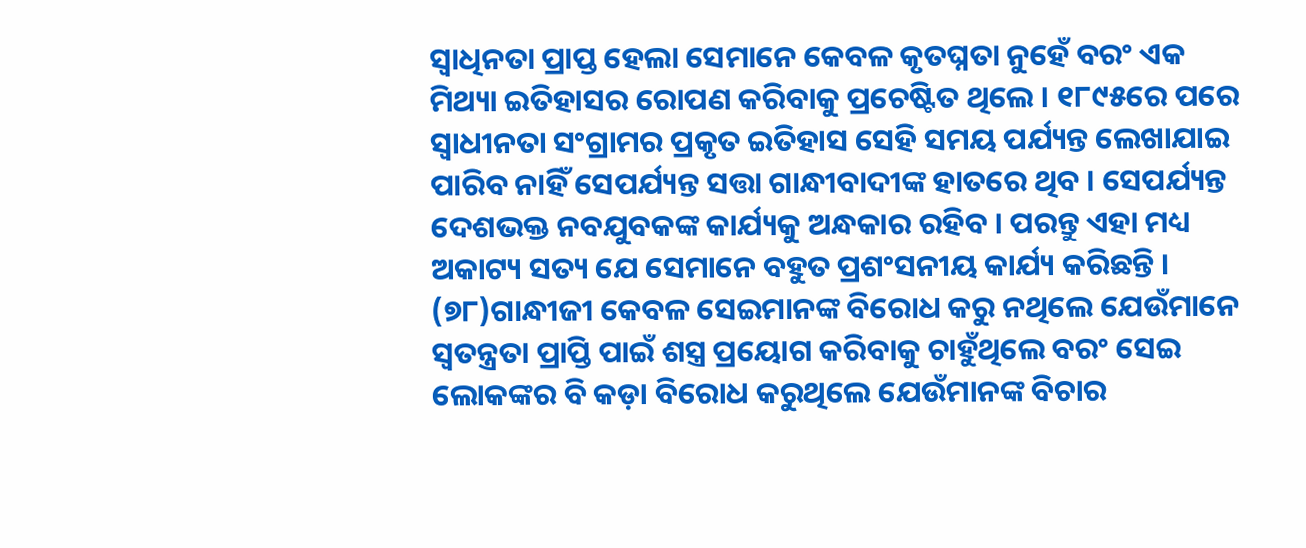ସ୍ୱାଧିନତା ପ୍ରାପ୍ତ ହେଲା ସେମାନେ କେବଳ କୃତଘ୍ନତା ନୁହେଁ ବରଂ ଏକ ମିଥ୍ୟା ଇତିହାସର ରୋପଣ କରିବାକୁ ପ୍ରଚେଷ୍ଟିତ ଥିଲେ । ୧୮୯୫ରେ ପରେ ସ୍ୱାଧୀନତା ସଂଗ୍ରାମର ପ୍ରକୃତ ଇତିହାସ ସେହି ସମୟ ପର୍ଯ୍ୟନ୍ତ ଲେଖାଯାଇ ପାରିବ ନାହିଁ ସେପର୍ଯ୍ୟନ୍ତ ସତ୍ତା ଗାନ୍ଧୀବାଦୀଙ୍କ ହାତରେ ଥିବ । ସେପର୍ଯ୍ୟନ୍ତ ଦେଶଭକ୍ତ ନବଯୁବକଙ୍କ କାର୍ଯ୍ୟକୁ ଅନ୍ଧକାର ରହିବ । ପରନ୍ତୁ ଏହା ମଧ୍ୟ ଅକାଟ୍ୟ ସତ୍ୟ ଯେ ସେମାନେ ବହୁତ ପ୍ରଶଂସନୀୟ କାର୍ଯ୍ୟ କରିଛନ୍ତି ।
(୭୮)ଗାନ୍ଧୀଜୀ କେବଳ ସେଇମାନଙ୍କ ବିରୋଧ କରୁ ନଥିଲେ ଯେଉଁମାନେ ସ୍ୱତନ୍ତ୍ରତା ପ୍ରାପ୍ତି ପାଇଁ ଶସ୍ତ୍ର ପ୍ରୟୋଗ କରିବାକୁ ଚାହୁଁଥିଲେ ବରଂ ସେଇ ଲୋକଙ୍କର ବି କଡ଼ା ବିରୋଧ କରୁଥିଲେ ଯେଉଁମାନଙ୍କ ବିଚାର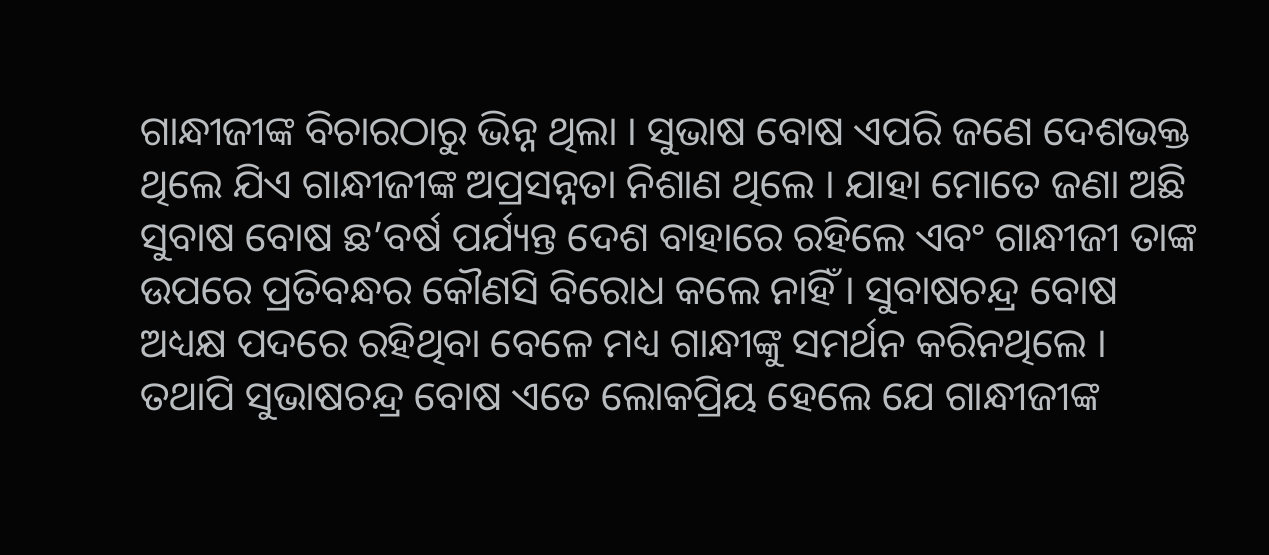ଗାନ୍ଧୀଜୀଙ୍କ ବିଚାରଠାରୁ ଭିନ୍ନ ଥିଲା । ସୁଭାଷ ବୋଷ ଏପରି ଜଣେ ଦେଶଭକ୍ତ ଥିଲେ ଯିଏ ଗାନ୍ଧୀଜୀଙ୍କ ଅପ୍ରସନ୍ନତା ନିଶାଣ ଥିଲେ । ଯାହା ମୋତେ ଜଣା ଅଛି ସୁବାଷ ବୋଷ ଛ’ବର୍ଷ ପର୍ଯ୍ୟନ୍ତ ଦେଶ ବାହାରେ ରହିଲେ ଏବଂ ଗାନ୍ଧୀଜୀ ତାଙ୍କ ଉପରେ ପ୍ରତିବନ୍ଧର କୌଣସି ବିରୋଧ କଲେ ନାହିଁ । ସୁବାଷଚନ୍ଦ୍ର ବୋଷ ଅଧ୍ୟକ୍ଷ ପଦରେ ରହିଥିବା ବେଳେ ମଧ୍ୟ ଗାନ୍ଧୀଙ୍କୁ ସମର୍ଥନ କରିନଥିଲେ । ତଥାପି ସୁଭାଷଚନ୍ଦ୍ର ବୋଷ ଏତେ ଲୋକପ୍ରିୟ ହେଲେ ଯେ ଗାନ୍ଧୀଜୀଙ୍କ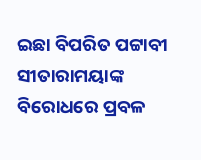ଇଛା ବିପରିତ ପଟ୍ଟାବୀ ସୀତାରାମୟାଙ୍କ ବିରୋଧରେ ପ୍ରବଳ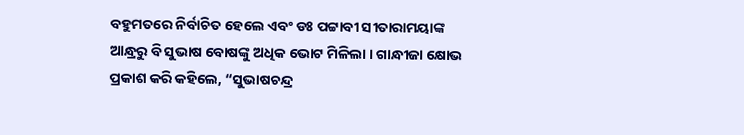ବହୁମତରେ ନିର୍ବାଚିତ ହେଲେ ଏବଂ ଡଃ ପଟ୍ଟାବୀ ସୀତାରାମୟାଙ୍କ ଆନ୍ଧ୍ରରୁ ବି ସୁଭାଷ ବୋଷଙ୍କୁ ଅଧିକ ଭୋଟ ମିଳିଲା । ଗାନ୍ଧୀଜା କ୍ଷୋଭ ପ୍ରକାଶ କରି କହିଲେ, “ସୁଭାଷଚନ୍ଦ୍ର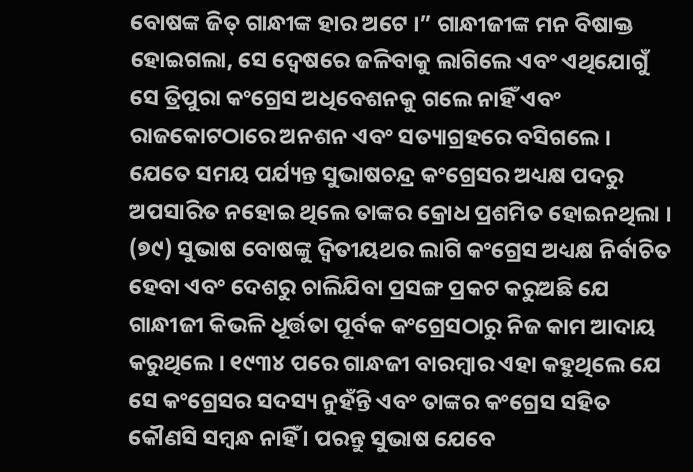ବୋଷଙ୍କ ଜିତ୍ ଗାନ୍ଧୀଙ୍କ ହାର ଅଟେ ।” ଗାନ୍ଧୀଜୀଙ୍କ ମନ ବିଷାକ୍ତ ହୋଇଗଲା, ସେ ଦ୍ୱେଷରେ ଜଳିବାକୁ ଲାଗିଲେ ଏବଂ ଏଥିଯୋଗୁଁ ସେ ତ୍ରିପୁରା କଂଗ୍ରେସ ଅଧିବେଶନକୁ ଗଲେ ନାହିଁ ଏବଂ ରାଜକୋଟଠାରେ ଅନଶନ ଏବଂ ସତ୍ୟାଗ୍ରହରେ ବସିଗଲେ । ଯେତେ ସମୟ ପର୍ଯ୍ୟନ୍ତ ସୁଭାଷଚନ୍ଦ୍ର କଂଗ୍ରେସର ଅଧ୍ୟକ୍ଷ ପଦରୁ ଅପସାରିତ ନହୋଇ ଥିଲେ ତାଙ୍କର କ୍ରୋଧ ପ୍ରଶମିତ ହୋଇନଥିଲା ।
(୭୯) ସୁଭାଷ ବୋଷଙ୍କୁ ଦ୍ୱିତୀୟଥର ଲାଗି କଂଗ୍ରେସ ଅଧ୍ୟକ୍ଷ ନିର୍ବାଚିତ ହେବା ଏବଂ ଦେଶରୁ ଚାଲିଯିବା ପ୍ରସଙ୍ଗ ପ୍ରକଟ କରୁଅଛି ଯେ ଗାନ୍ଧୀଜୀ କିଭଳି ଧୂର୍ତ୍ତତା ପୂର୍ବକ କଂଗ୍ରେସଠାରୁ ନିଜ କାମ ଆଦାୟ କରୁଥିଲେ । ୧୯୩୪ ପରେ ଗାନ୍ଧଜୀ ବାରମ୍ବାର ଏହା କହୁଥିଲେ ଯେ ସେ କଂଗ୍ରେସର ସଦସ୍ୟ ନୁହଁନ୍ତି ଏବଂ ତାଙ୍କର କଂଗ୍ରେସ ସହିତ କୌଣସି ସମ୍ବନ୍ଧ ନାହିଁ । ପରନ୍ତୁ ସୁଭାଷ ଯେବେ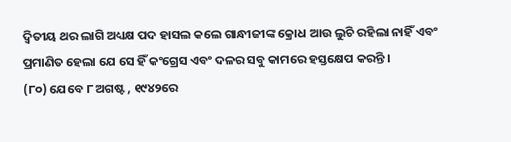ଦ୍ୱିତୀୟ ଥର ଲାଗି ଅଧ୍ୟକ୍ଷ ପଦ ହାସଲ କଲେ ଗାନ୍ଧୀଜୀଙ୍କ କ୍ରୋଧ ଆଉ ଲୁଚି ରହିଲା ନାହିଁ ଏବଂ ପ୍ରମାଣିତ ହେଲା ଯେ ସେ ହିଁ କଂଗ୍ରେସ ଏବଂ ଦଳର ସବୁ କାମରେ ହସ୍ତକ୍ଷେପ କରନ୍ତି ।
(୮୦) ଯେବେ ୮ ଅଗଷ୍ଟ , ୧୯୪୨ରେ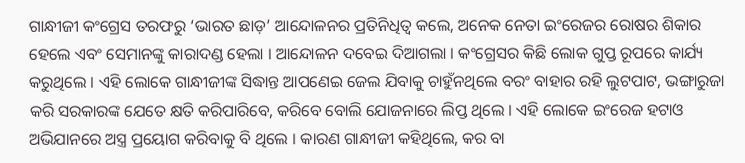ଗାନ୍ଧୀଜୀ କଂଗ୍ରେସ ତରଫରୁ ‘ଭାରତ ଛାଡ଼’ ଆନ୍ଦୋଳନର ପ୍ରତିନିଧିତ୍ୱ କଲେ, ଅନେକ ନେତା ଇଂରେଜର ରୋଷର ଶିକାର ହେଲେ ଏବଂ ସେମାନଙ୍କୁ କାରାଦଣ୍ଡ ହେଲା । ଆନ୍ଦୋଳନ ଦବେଇ ଦିଆଗଲା । କଂଗ୍ରେସର କିଛି ଲୋକ ଗୁପ୍ତ ରୂପରେ କାର୍ଯ୍ୟ କରୁଥିଲେ । ଏହି ଲୋକେ ଗାନ୍ଧୀଜୀଙ୍କ ସିଦ୍ଧାନ୍ତ ଆପଣେଇ ଜେଲ ଯିବାକୁ ଚାହୁଁନଥିଲେ ବରଂ ବାହାର ରହି ଲୁଟପାଟ, ଭଙ୍ଗାରୁଜା କରି ସରକାରଙ୍କ ଯେତେ କ୍ଷତି କରିପାରିବେ, କରିବେ ବୋଲି ଯୋଜନାରେ ଲିପ୍ତ ଥିଲେ । ଏହି ଲୋକେ ଇଂରେଜ ହଟାଓ ଅଭିଯାନରେ ଅସ୍ତ୍ର ପ୍ରୟୋଗ କରିବାକୁ ବି ଥିଲେ । କାରଣ ଗାନ୍ଧୀଜୀ କହିଥିଲେ, କର ବା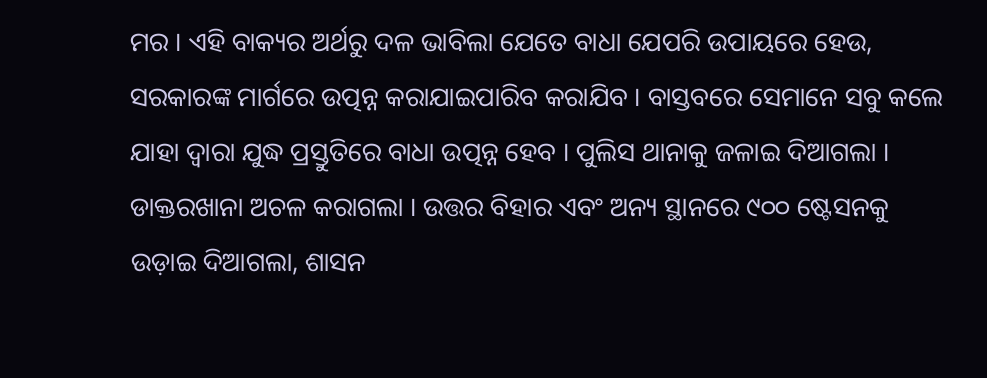ମର । ଏହି ବାକ୍ୟର ଅର୍ଥରୁ ଦଳ ଭାବିଲା ଯେତେ ବାଧା ଯେପରି ଉପାୟରେ ହେଉ, ସରକାରଙ୍କ ମାର୍ଗରେ ଉତ୍ପନ୍ନ କରାଯାଇପାରିବ କରାଯିବ । ବାସ୍ତବରେ ସେମାନେ ସବୁ କଲେ ଯାହା ଦ୍ୱାରା ଯୁଦ୍ଧ ପ୍ରସ୍ତୁତିରେ ବାଧା ଉତ୍ପନ୍ନ ହେବ । ପୁଲିସ ଥାନାକୁ ଜଳାଇ ଦିଆଗଲା । ଡାକ୍ତରଖାନା ଅଚଳ କରାଗଲା । ଉତ୍ତର ବିହାର ଏବଂ ଅନ୍ୟ ସ୍ଥାନରେ ୯୦୦ ଷ୍ଟେସନକୁ ଉଡ଼ାଇ ଦିଆଗଲା, ଶାସନ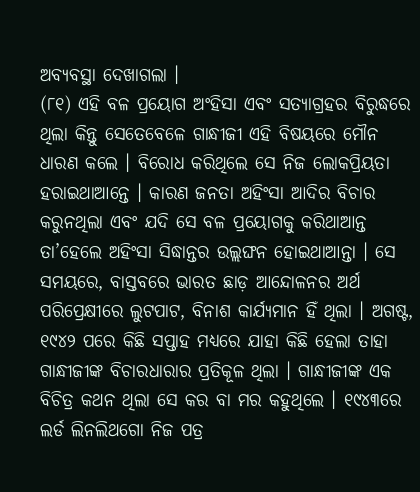ଅବ୍ୟବସ୍ଥା ଦେଖାଗଲା ।
(୮୧) ଏହି ବଳ ପ୍ରୟୋଗ ଅଂହିସା ଏବଂ ସତ୍ୟାଗ୍ରହର ବିରୁଦ୍ଧରେ ଥିଲା କିନ୍ତୁ ସେତେବେଳେ ଗାନ୍ଧୀଜୀ ଏହି ବିଷୟରେ ମୌନ ଧାରଣ କଲେ । ବିରୋଧ କରିଥିଲେ ସେ ନିଜ ଲୋକପ୍ରିୟତା ହରାଇଥାଆନ୍ତେ । କାରଣ ଜନତା ଅହିଂସା ଆଦିର ବିଚାର କରୁନଥିଲା ଏବଂ ଯଦି ସେ ବଳ ପ୍ରୟୋଗକୁ କରିଥାଆନ୍ତ ତା’ହେଲେ ଅହିଂସା ସିଦ୍ଧାନ୍ତର ଉଲ୍ଲଙ୍ଘନ ହୋଇଥାଆନ୍ତା । ସେ ସମୟରେ, ବାସ୍ତବରେ ଭାରତ ଛାଡ଼ ଆନ୍ଦୋଳନର ଅର୍ଥ ପରିପ୍ରେକ୍ଷୀରେ ଲୁଟପାଟ, ବିନାଶ କାର୍ଯ୍ୟମାନ ହିଁ ଥିଲା । ଅଗଷ୍ଟ, ୧୯୪୨ ପରେ କିଛି ସପ୍ତାହ ମଧ୍ୟରେ ଯାହା କିଛି ହେଲା ତାହା ଗାନ୍ଧୀଜୀଙ୍କ ବିଚାରଧାରାର ପ୍ରତିକୂଳ ଥିଲା । ଗାନ୍ଧୀଜୀଙ୍କ ଏକ ବିଚିତ୍ର କଥନ ଥିଲା ସେ କର ବା ମର କହୁଥିଲେ । ୧୯୪୩ରେ ଲର୍ଡ ଲିନଲିଥଗୋ ନିଜ ପତ୍ର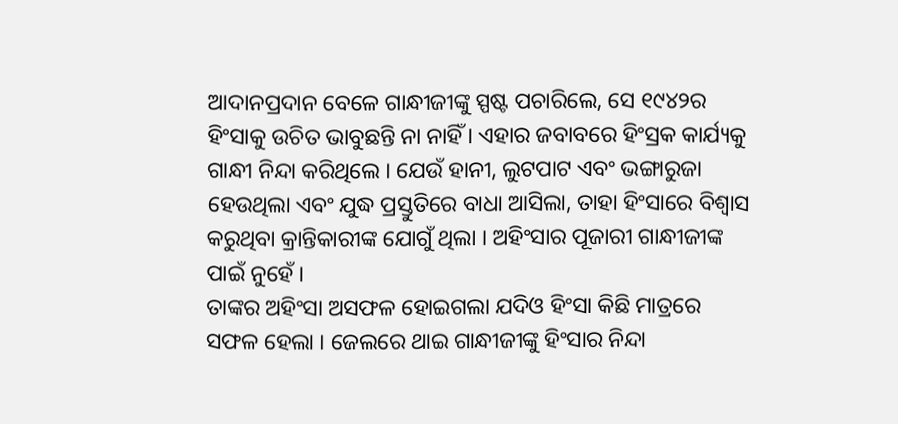ଆଦାନପ୍ରଦାନ ବେଳେ ଗାନ୍ଧୀଜୀଙ୍କୁ ସ୍ପଷ୍ଟ ପଚାରିଲେ, ସେ ୧୯୪୨ର ହିଂସାକୁ ଉଚିତ ଭାବୁଛନ୍ତି ନା ନାହିଁ । ଏହାର ଜବାବରେ ହିଂସ୍ରକ କାର୍ଯ୍ୟକୁ ଗାନ୍ଧୀ ନିନ୍ଦା କରିଥିଲେ । ଯେଉଁ ହାନୀ, ଲୁଟପାଟ ଏବଂ ଭଙ୍ଗାରୁଜା ହେଉଥିଲା ଏବଂ ଯୁଦ୍ଧ ପ୍ରସ୍ତୁତିରେ ବାଧା ଆସିଲା, ତାହା ହିଂସାରେ ବିଶ୍ୱାସ କରୁଥିବା କ୍ରାନ୍ତିକାରୀଙ୍କ ଯୋଗୁଁ ଥିଲା । ଅହିଂସାର ପୂଜାରୀ ଗାନ୍ଧୀଜୀଙ୍କ ପାଇଁ ନୁହେଁ ।
ତାଙ୍କର ଅହିଂସା ଅସଫଳ ହୋଇଗଲା ଯଦିଓ ହିଂସା କିଛି ମାତ୍ରରେ ସଫଳ ହେଲା । ଜେଲରେ ଥାଇ ଗାନ୍ଧୀଜୀଙ୍କୁ ହିଂସାର ନିନ୍ଦା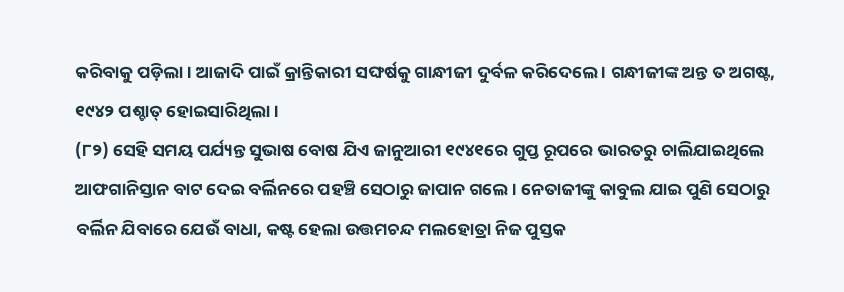କରିବାକୁ ପଡ଼ିଲା । ଆଜାଦି ପାଇଁ କ୍ରାନ୍ତିକାରୀ ସଙ୍ଘର୍ଷକୁ ଗାନ୍ଧୀଜୀ ଦୁର୍ବଳ କରିଦେଲେ । ଗନ୍ଧୀଜୀଙ୍କ ଅନ୍ତ ତ ଅଗଷ୍ଟ, ୧୯୪୨ ପଶ୍ଚାତ୍ ହୋଇସାରିଥିଲା ।
(୮୨) ସେହି ସମୟ ପର୍ଯ୍ୟନ୍ତ ସୁଭାଷ ବୋଷ ଯିଏ ଜାନୁଆରୀ ୧୯୪୧ରେ ଗୁପ୍ତ ରୂପରେ ଭାରତରୁ ଚାଲିଯାଇଥିଲେ ଆଫଗାନିସ୍ତାନ ବାଟ ଦେଇ ବର୍ଲିନରେ ପହଞ୍ଚି ସେଠାରୁ ଜାପାନ ଗଲେ । ନେତାଜୀଙ୍କୁ କାବୁଲ ଯାଇ ପୁଣି ସେଠାରୁ ବର୍ଲିନ ଯିବାରେ ଯେଉଁ ବାଧା, କଷ୍ଟ ହେଲା ଉତ୍ତମଚନ୍ଦ ମଲହୋତ୍ରା ନିଜ ପୁସ୍ତକ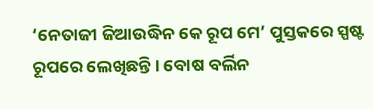‘ନେତାଜୀ ଜିଆଉଦ୍ଧିନ କେ ରୂପ ମେ’ ପୁସ୍ତକରେ ସ୍ପଷ୍ଟ ରୂପରେ ଲେଖିଛନ୍ତି । ବୋଷ ବର୍ଲିନ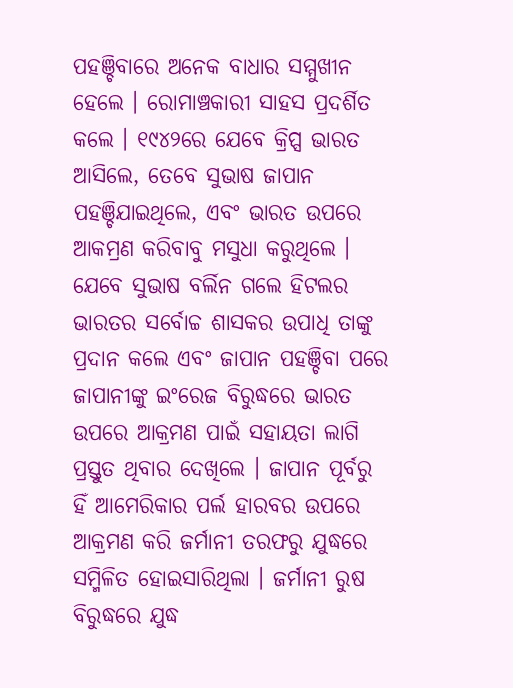ପହଞ୍ଚିବାରେ ଅନେକ ବାଧାର ସମ୍ମୁଖୀନ ହେଲେ । ରୋମାଞ୍ଚକାରୀ ସାହସ ପ୍ରଦର୍ଶିତ କଲେ । ୧୯୪୨ରେ ଯେବେ କ୍ରିପ୍ସ ଭାରତ ଆସିଲେ, ତେବେ ସୁଭାଷ ଜାପାନ ପହଞ୍ଚିଯାଇଥିଲେ, ଏବଂ ଭାରତ ଉପରେ ଆକମ୍ରଣ କରିବାବୁ ମସୁଧା କରୁଥିଲେ । ଯେବେ ସୁଭାଷ ବର୍ଲିନ ଗଲେ ହିଟଲର ଭାରତର ସର୍ବୋଚ୍ଚ ଶାସକର ଉପାଧି ତାଙ୍କୁ ପ୍ରଦାନ କଲେ ଏବଂ ଜାପାନ ପହଞ୍ଚିବା ପରେ ଜାପାନୀଙ୍କୁ ଇଂରେଜ ବିରୁଦ୍ଧରେ ଭାରତ ଉପରେ ଆକ୍ରମଣ ପାଇଁ ସହାୟତା ଲାଗି ପ୍ରସ୍ତୁତ ଥିବାର ଦେଖିଲେ । ଜାପାନ ପୂର୍ବରୁ ହିଁ ଆମେରିକାର ପର୍ଲ ହାରବର ଉପରେ ଆକ୍ରମଣ କରି ଜର୍ମାନୀ ତରଫରୁ ଯୁଦ୍ଧରେ ସମ୍ମିଳିତ ହୋଇସାରିଥିଲା । ଜର୍ମାନୀ ରୁଷ ବିରୁଦ୍ଧରେ ଯୁଦ୍ଧ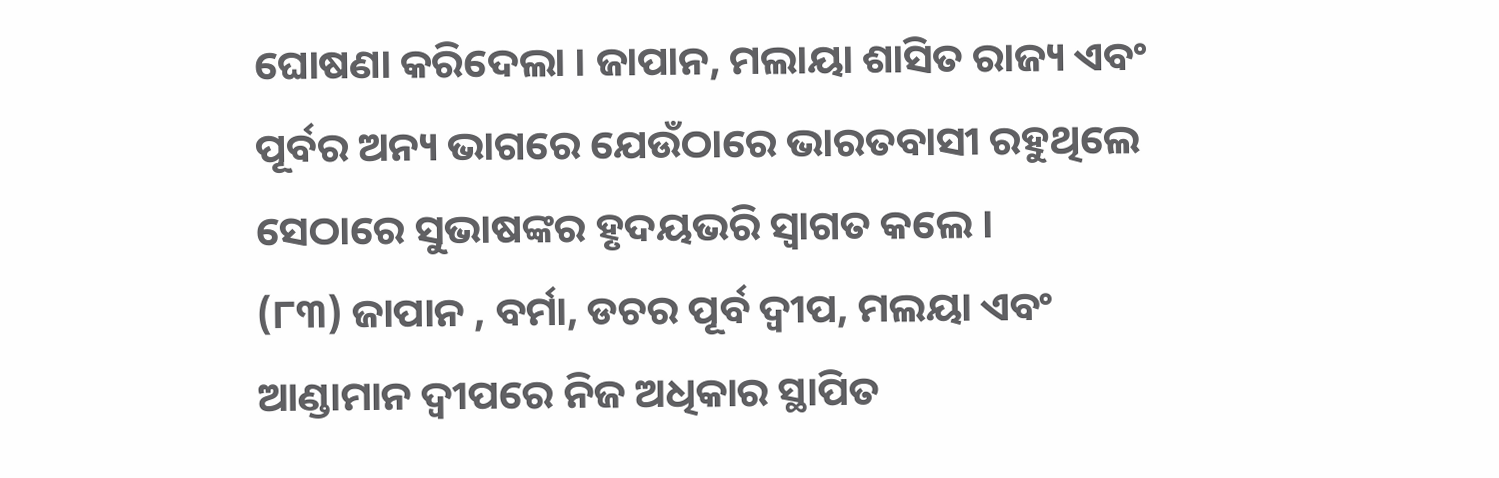ଘୋଷଣା କରିଦେଲା । ଜାପାନ, ମଲାୟା ଶାସିତ ରାଜ୍ୟ ଏବଂ ପୂର୍ବର ଅନ୍ୟ ଭାଗରେ ଯେଉଁଠାରେ ଭାରତବାସୀ ରହୁଥିଲେ ସେଠାରେ ସୁଭାଷଙ୍କର ହୃଦୟଭରି ସ୍ୱାଗତ କଲେ ।
(୮୩) ଜାପାନ , ବର୍ମା, ଡଚର ପୂର୍ବ ଦ୍ୱୀପ, ମଲୟା ଏବଂ ଆଣ୍ଡାମାନ ଦ୍ୱୀପରେ ନିଜ ଅଧିକାର ସ୍ଥାପିତ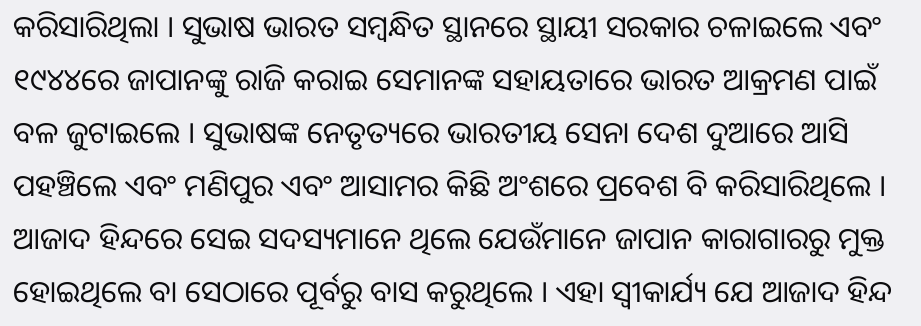କରିସାରିଥିଲା । ସୁଭାଷ ଭାରତ ସମ୍ବନ୍ଧିତ ସ୍ଥାନରେ ସ୍ଥାୟୀ ସରକାର ଚଳାଇଲେ ଏବଂ ୧୯୪୪ରେ ଜାପାନଙ୍କୁ ରାଜି କରାଇ ସେମାନଙ୍କ ସହାୟତାରେ ଭାରତ ଆକ୍ରମଣ ପାଇଁ ବଳ ଜୁଟାଇଲେ । ସୁଭାଷଙ୍କ ନେତୃତ୍ୟରେ ଭାରତୀୟ ସେନା ଦେଶ ଦୁଆରେ ଆସି ପହଞ୍ଚିଲେ ଏବଂ ମଣିପୁର ଏବଂ ଆସାମର କିଛି ଅଂଶରେ ପ୍ରବେଶ ବି କରିସାରିଥିଲେ । ଆଜାଦ ହିନ୍ଦରେ ସେଇ ସଦସ୍ୟମାନେ ଥିଲେ ଯେଉଁମାନେ ଜାପାନ କାରାଗାରରୁ ମୁକ୍ତ ହୋଇଥିଲେ ବା ସେଠାରେ ପୂର୍ବରୁ ବାସ କରୁଥିଲେ । ଏହା ସ୍ୱୀକାର୍ଯ୍ୟ ଯେ ଆଜାଦ ହିନ୍ଦ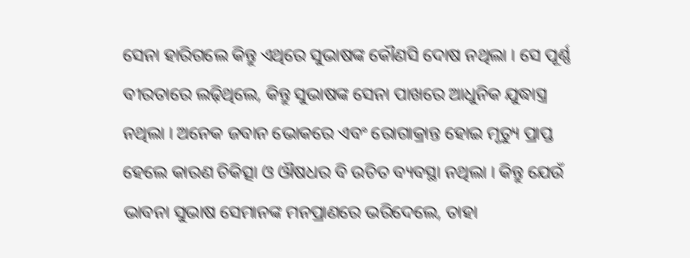ସେନା ହାରିଗଲେ କିନ୍ତୁ ଏଥିରେ ସୁଭାଷଙ୍କ କୌଣସି ଦୋଷ ନଥିଲା । ସେ ପୂର୍ଣ୍ଣ ବୀରତାରେ ଲଢ଼ିଥିଲେ, କିନ୍ତୁ ସୁଭାଷଙ୍କ ସେନା ପାଖରେ ଆଧୁନିକ ଯୁଦ୍ଧାସ୍ତ୍ର ନଥିଲା । ଅନେକ ଜବାନ ଭୋକରେ ଏବଂ ରୋଗାକ୍ରାନ୍ତ ହୋଇ ମୃତ୍ୟୁ ପ୍ରାପ୍ତ ହେଲେ କାରଣ ଚିକିତ୍ସା ଓ ଔଷଧର ବି ଉଚିତ ବ୍ୟବସ୍ଥା ନଥିଲା । କିନ୍ତୁ ଯେଉଁ ଭାବନା ସୁଭାଷ ସେମାନଙ୍କ ମନପ୍ରାଣରେ ଭରିଦେଲେ, ତାହା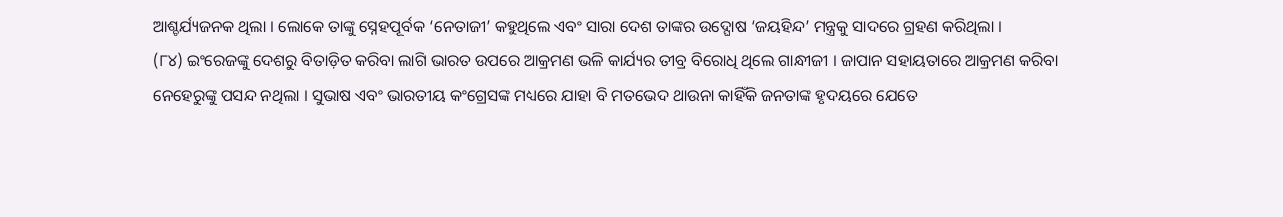ଆଶ୍ଚର୍ଯ୍ୟଜନକ ଥିଲା । ଲୋକେ ତାଙ୍କୁ ସ୍ନେହପୂର୍ବକ ‘ନେତାଜୀ’ କହୁଥିଲେ ଏବଂ ସାରା ଦେଶ ତାଙ୍କର ଉଦ୍ଘୋଷ ‘ଜୟହିନ୍ଦ’ ମନ୍ତ୍ରକୁ ସାଦରେ ଗ୍ରହଣ କରିଥିଲା ।
(୮୪) ଇଂରେଜଙ୍କୁ ଦେଶରୁ ବିତାଡ଼ିତ କରିବା ଲାଗି ଭାରତ ଉପରେ ଆକ୍ରମଣ ଭଳି କାର୍ଯ୍ୟର ତୀବ୍ର ବିରୋଧି ଥିଲେ ଗାନ୍ଧୀଜୀ । ଜାପାନ ସହାୟତାରେ ଆକ୍ରମଣ କରିବା ନେହେରୁଙ୍କୁ ପସନ୍ଦ ନଥିଲା । ସୁଭାଷ ଏବଂ ଭାରତୀୟ କଂଗ୍ରେସଙ୍କ ମଧ୍ୟରେ ଯାହା ବି ମତଭେଦ ଥାଉନା କାହିଁକି ଜନତାଙ୍କ ହୃଦୟରେ ଯେତେ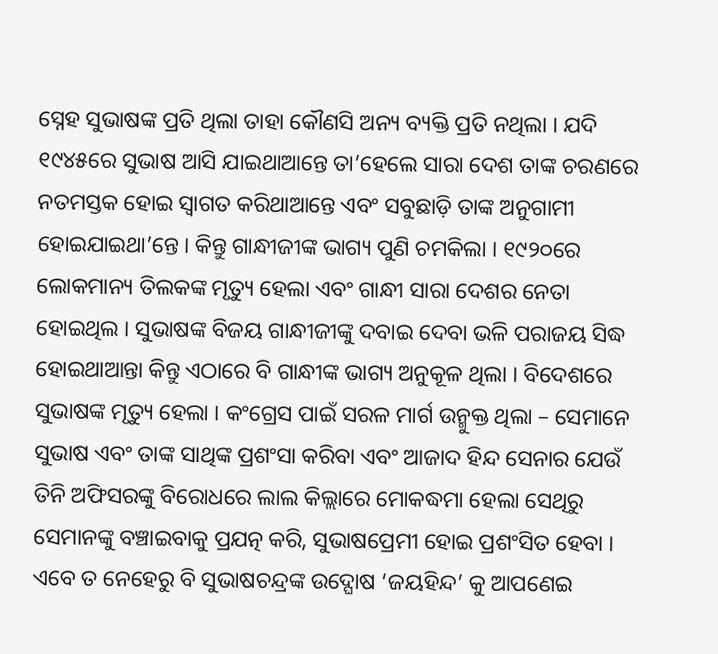ସ୍ନେହ ସୁଭାଷଙ୍କ ପ୍ରତି ଥିଲା ତାହା କୌଣସି ଅନ୍ୟ ବ୍ୟକ୍ତି ପ୍ରତି ନଥିଲା । ଯଦି ୧୯୪୫ରେ ସୁଭାଷ ଆସି ଯାଇଥାଆନ୍ତେ ତା’ହେଲେ ସାରା ଦେଶ ତାଙ୍କ ଚରଣରେ ନତମସ୍ତକ ହୋଇ ସ୍ୱାଗତ କରିଥାଆନ୍ତେ ଏବଂ ସବୁଛାଡ଼ି ତାଙ୍କ ଅନୁଗାମୀ ହୋଇଯାଇଥା’ନ୍ତେ । କିନ୍ତୁ ଗାନ୍ଧୀଜୀଙ୍କ ଭାଗ୍ୟ ପୁଣି ଚମକିଲା । ୧୯୨୦ରେ ଲୋକମାନ୍ୟ ତିଲକଙ୍କ ମୃତ୍ୟୁ ହେଲା ଏବଂ ଗାନ୍ଧୀ ସାରା ଦେଶର ନେତା ହୋଇଥିଲ । ସୁଭାଷଙ୍କ ବିଜୟ ଗାନ୍ଧୀଜୀଙ୍କୁ ଦବାଇ ଦେବା ଭଳି ପରାଜୟ ସିଦ୍ଧ ହୋଇଥାଆନ୍ତା କିନ୍ତୁ ଏଠାରେ ବି ଗାନ୍ଧୀଙ୍କ ଭାଗ୍ୟ ଅନୁକୂଳ ଥିଲା । ବିଦେଶରେ ସୁଭାଷଙ୍କ ମୃତ୍ୟୁ ହେଲା । କଂଗ୍ରେସ ପାଇଁ ସରଳ ମାର୍ଗ ଉନ୍ମୁକ୍ତ ଥିଲା – ସେମାନେ ସୁଭାଷ ଏବଂ ତାଙ୍କ ସାଥିଙ୍କ ପ୍ରଶଂସା କରିବା ଏବଂ ଆଜାଦ ହିନ୍ଦ ସେନାର ଯେଉଁ ତିନି ଅଫିସରଙ୍କୁ ବିରୋଧରେ ଲାଲ କିଲ୍ଲାରେ ମୋକଦ୍ଧମା ହେଲା ସେଥିରୁ ସେମାନଙ୍କୁ ବଞ୍ଚାଇବାକୁ ପ୍ରଯତ୍ନ କରି, ସୁଭାଷପ୍ରେମୀ ହୋଇ ପ୍ରଶଂସିତ ହେବା । ଏବେ ତ ନେହେରୁ ବି ସୁଭାଷଚନ୍ଦ୍ରଙ୍କ ଉଦ୍ଘୋଷ ‘ଜୟହିନ୍ଦ’ କୁ ଆପଣେଇ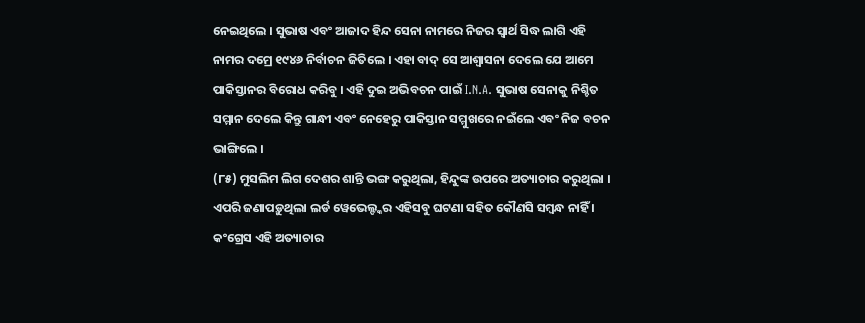ନେଇଥିଲେ । ସୁଭାଷ ଏବଂ ଆଜାଦ ହିନ୍ଦ ସେନା ନାମରେ ନିଜର ସ୍ୱାର୍ଥ ସିଦ୍ଧ ଲାଗି ଏହି ନାମର ଦମ୍ରେ ୧୯୪୬ ନିର୍ବାଚନ ଜିତିଲେ । ଏହା ବାଦ୍ ସେ ଆଶ୍ୱାସନା ଦେଲେ ଯେ ଆମେ ପାକିସ୍ତାନର ବିରୋଧ କରିବୁ । ଏହି ଦୁଇ ଅଭିବଚନ ପାଇଁ I.N.A. ସୁଭାଷ ସେନାକୁ ନିଶ୍ଚିତ ସମ୍ମାନ ଦେଲେ କିନ୍ତୁ ଗାନ୍ଧୀ ଏବଂ ନେହେରୁ ପାକିସ୍ତାନ ସମ୍ମୁଖରେ ନଇଁଲେ ଏବଂ ନିଜ ବଚନ ଭାଙ୍ଗିଲେ ।
(୮୫) ମୁସଲିମ ଲିଗ ଦେଶର ଶାନ୍ତି ଭଙ୍ଗ କରୁଥିଲା, ହିନ୍ଦୁଙ୍କ ଉପରେ ଅତ୍ୟାଚାର କରୁଥିଲା । ଏପରି ଜଣାପଡ଼ୁଥିଲା ଲର୍ଡ ୱେଭେଲ୍ଙ୍କର ଏହିସବୁ ଘଟଣା ସହିତ କୌଣସି ସମ୍ବନ୍ଧ ନାହିଁ । କଂଗ୍ରେସ ଏହି ଅତ୍ୟାଚାର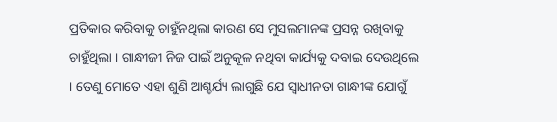ପ୍ରତିକାର କରିବାକୁ ଚାହୁଁନଥିଲା କାରଣ ସେ ମୁସଲମାନଙ୍କ ପ୍ରସନ୍ନ ରଖିବାକୁ ଚାହୁଁଥିଲା । ଗାନ୍ଧୀଜୀ ନିଜ ପାଇଁ ଅନୁକୂଳ ନଥିବା କାର୍ଯ୍ୟକୁ ଦବାଇ ଦେଉଥିଲେ । ତେଣୁ ମୋତେ ଏହା ଶୁଣି ଆଶ୍ଚର୍ଯ୍ୟ ଲାଗୁଛି ଯେ ସ୍ୱାଧୀନତା ଗାନ୍ଧୀଙ୍କ ଯୋଗୁଁ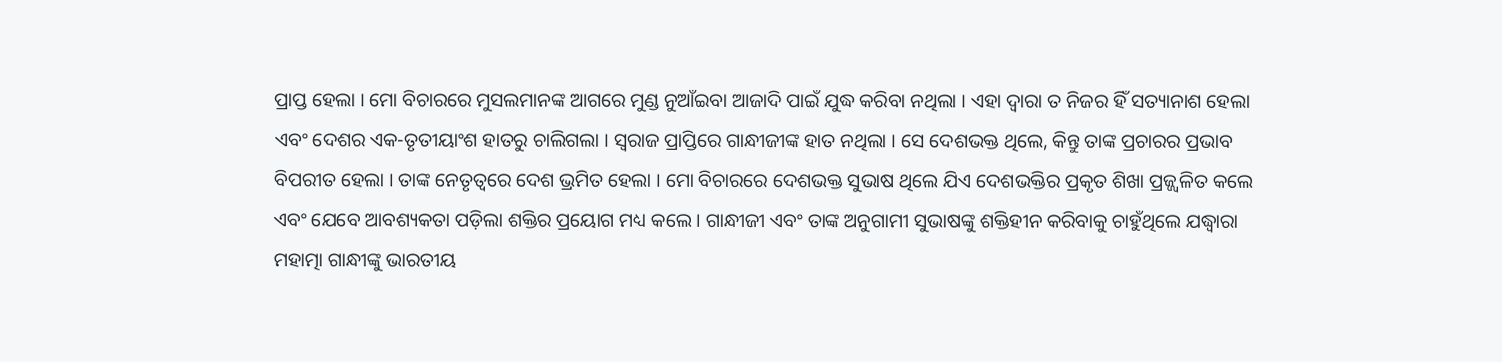ପ୍ରାପ୍ତ ହେଲା । ମୋ ବିଚାରରେ ମୁସଲମାନଙ୍କ ଆଗରେ ମୁଣ୍ଡ ନୁଆଁଇବା ଆଜାଦି ପାଇଁ ଯୁଦ୍ଧ କରିବା ନଥିଲା । ଏହା ଦ୍ୱାରା ତ ନିଜର ହିଁ ସତ୍ୟାନାଶ ହେଲା ଏବଂ ଦେଶର ଏକ-ତୃତୀୟାଂଶ ହାତରୁ ଚାଲିଗଲା । ସ୍ୱରାଜ ପ୍ରାପ୍ତିରେ ଗାନ୍ଧୀଜୀଙ୍କ ହାତ ନଥିଲା । ସେ ଦେଶଭକ୍ତ ଥିଲେ, କିନ୍ତୁ ତାଙ୍କ ପ୍ରଚାରର ପ୍ରଭାବ ବିପରୀତ ହେଲା । ତାଙ୍କ ନେତୃତ୍ୱରେ ଦେଶ ଭ୍ରମିତ ହେଲା । ମୋ ବିଚାରରେ ଦେଶଭକ୍ତ ସୁଭାଷ ଥିଲେ ଯିଏ ଦେଶଭକ୍ତିର ପ୍ରକୃତ ଶିଖା ପ୍ରଜ୍ଜ୍ୱଳିତ କଲେ ଏବଂ ଯେବେ ଆବଶ୍ୟକତା ପଡ଼ିଲା ଶକ୍ତିର ପ୍ରୟୋଗ ମଧ୍ୟ କଲେ । ଗାନ୍ଧୀଜୀ ଏବଂ ତାଙ୍କ ଅନୁଗାମୀ ସୁଭାଷଙ୍କୁ ଶକ୍ତିହୀନ କରିବାକୁ ଚାହୁଁଥିଲେ ଯଦ୍ଧ୍ୱାରା ମହାତ୍ମା ଗାନ୍ଧୀଙ୍କୁ ଭାରତୀୟ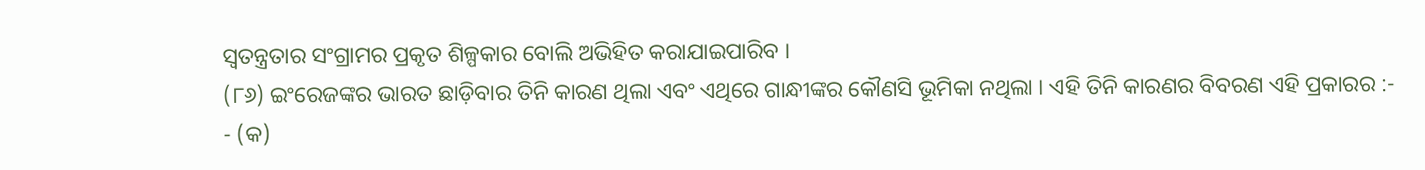ସ୍ୱତନ୍ତ୍ରତାର ସଂଗ୍ରାମର ପ୍ରକୃତ ଶିଳ୍ପକାର ବୋଲି ଅଭିହିତ କରାଯାଇପାରିବ ।
(୮୬) ଇଂରେଜଙ୍କର ଭାରତ ଛାଡ଼ିବାର ତିନି କାରଣ ଥିଲା ଏବଂ ଏଥିରେ ଗାନ୍ଧୀଙ୍କର କୌଣସି ଭୂମିକା ନଥିଲା । ଏହି ତିନି କାରଣର ବିବରଣ ଏହି ପ୍ରକାରର :-
- (କ)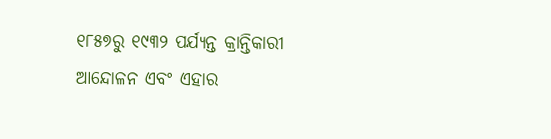୧୮୫୭ରୁ ୧୯୩୨ ପର୍ଯ୍ୟନ୍ତ କ୍ରାନ୍ତିକାରୀ ଆନ୍ଦୋଳନ ଏବଂ ଏହାର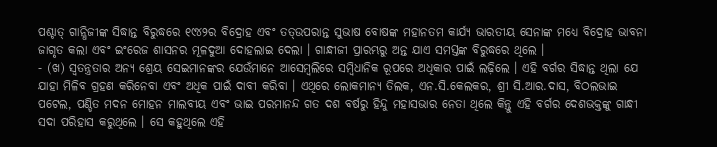ପଶ୍ଚାତ୍ ଗାନ୍ଧିଜୀଙ୍କ ସିଦ୍ଧାନ୍ତ ବିରୁଦ୍ଧରେ ୧୯୪୨ର ବିଦ୍ରୋହ ଏବଂ ତତ୍ଉପରାନ୍ତ ସୁଭାଷ ବୋଷଙ୍କ ମହାନତମ କାର୍ଯ୍ୟ ଭାରତୀୟ ସେନାଙ୍କ ମଧ୍ୟେ ବିଦ୍ରୋହ ଭାବନା ଜାଗୃତ କଲା ଏବଂ ଇଂରେଜ ଶାସନର ମୂଳଦୁଆ ଦୋହଲାଇ ଦେଲା । ଗାନ୍ଧୀଜୀ ପ୍ରାରମ୍ଭରୁ ଅନ୍ତ ଯାଏ ସମସ୍ତଙ୍କ ବିରୁଦ୍ଧରେ ଥିଲେ ।
- (ଖ) ସ୍ୱତନ୍ତ୍ରତାର ଅନ୍ୟ ଶ୍ରେୟ ସେଇମାନଙ୍କର ଯେଉଁମାନେ ଆସେମ୍ବଲିରେ ସମ୍ବିଧାନିକ ରୂପରେ ଅଧିକାର ପାଇଁ ଲଢ଼ିଲେ । ଏହି ବର୍ଗର ସିଦ୍ଧାନ୍ତ ଥିଲା ଯେ ଯାହା ମିଳିବ ଗ୍ରହଣ କରିନେବା ଏବଂ ଅଧିକ ପାଇଁ ଦାବୀ କରିବା । ଏଥିରେ ଲୋକମାନ୍ୟ ତିଲକ, ଏନ.ସି.କେଲକର, ଶ୍ରୀ ସି.ଆର.ଦାସ, ବିଠଲଭାଇ ପଟେଲ, ପଣ୍ଡିତ ମଦନ ମୋହନ ମାଲବୀୟ ଏବଂ ଭାଇ ପରମାନନ୍ଦ ଗତ ଦଶ ବର୍ଷରୁ ହିନ୍ଦୁ ମହାସଭାର ନେତା ଥିଲେ କିନ୍ତୁ ଏହି ବର୍ଗର ଦେଶଭକ୍ତଙ୍କୁ ଗାନ୍ଧୀ ସଦା ପରିହାସ କରୁଥିଲେ । ସେ କହୁଥିଲେ ଏହି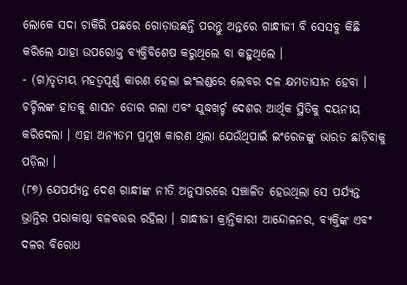ଲୋକେ ସଦା ଚାକିରି ପଛରେ ଗୋଡ଼ାଉଛନ୍ତି ପରନ୍ତୁ ଅନ୍ତରେ ଗାନ୍ଧୀଜୀ ବି ସେସବୁ କିଛି କରିଲେ ଯାହା ଉପରୋକ୍ତ ବ୍ୟକ୍ତିବିଶେଷ କରୁଥିଲେ ବା କହୁଥିଲେ ।
- (ଗ)ତୃତୀୟ ମହତ୍ୱପୂର୍ଣ୍ଣ କାରଣ ହେଲା ଇଂଲଣ୍ଡରେ ଲେବର ଦଳ କ୍ଷମତାସୀନ ହେବା । ଚର୍ଚ୍ଚିଲଙ୍କ ହାତକୁ ଶାସନ ଡୋର ଗଲା ଏବଂ ଯୁଦ୍ଧଖର୍ଚ୍ଚ ଦେଶର ଆର୍ଥିକ ସ୍ଥିତିକୁ ଦୟନୀୟ କରିଦେଲା । ଏହା ଅନ୍ୟତମ ପ୍ରମୁଖ କାରଣ ଥିଲା ଯେଉଁଥିପାଇଁ ଇଂରେଜଙ୍କୁ ଭାରତ ଛାଡ଼ିବାକୁ ପଡ଼ିଲା ।
(୮୭) ଯେପର୍ଯ୍ୟନ୍ତ ଦେଶ ଗାନ୍ଧୀଙ୍କ ନୀତି ଅନୁସାରରେ ସଞ୍ଚାଳିତ ହେଉଥିଲା ସେ ପର୍ଯ୍ୟନ୍ତ ଭ୍ରାନ୍ତିର ପରାକାଷ୍ଠା ବଳବତ୍ତର ରହିଲା । ଗାନ୍ଧୀଜୀ କ୍ରାନ୍ତିକାରୀ ଆନ୍ଦୋଳନର, ବ୍ୟକ୍ତିଙ୍କ ଏବଂ ଦଳର ବିରୋଧ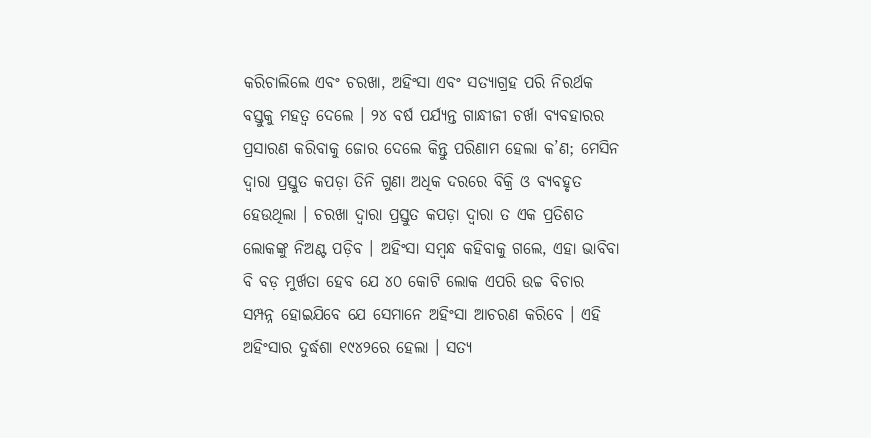କରିଚାଲିଲେ ଏବଂ ଚରଖା, ଅହିଂସା ଏବଂ ସତ୍ୟାଗ୍ରହ ପରି ନିରର୍ଥକ ବସ୍ତୁକୁ ମହତ୍ୱ ଦେଲେ । ୨୪ ବର୍ଷ ପର୍ଯ୍ୟନ୍ତ ଗାନ୍ଧୀଜୀ ଚର୍ଖା ବ୍ୟବହାରର ପ୍ରସାରଣ କରିବାକୁ ଜୋର ଦେଲେ କିନ୍ତୁ ପରିଣାମ ହେଲା କ’ଣ; ମେସିନ ଦ୍ୱାରା ପ୍ରସ୍ତୁତ କପଡ଼ା ତିନି ଗୁଣା ଅଧିକ ଦରରେ ବିକ୍ରି ଓ ବ୍ୟବହୃତ ହେଉଥିଲା । ଚରଖା ଦ୍ୱାରା ପ୍ରସ୍ତୁତ କପଡ଼ା ଦ୍ୱାରା ତ ଏକ ପ୍ରତିଶତ ଲୋକଙ୍କୁ ନିଅଣ୍ଟ ପଡ଼ିବ । ଅହିଂସା ସମ୍ବନ୍ଧ କହିବାକୁ ଗଲେ, ଏହା ଭାବିବା ବି ବଡ଼ ମୁର୍ଖତା ହେବ ଯେ ୪୦ କୋଟି ଲୋକ ଏପରି ଉଚ୍ଚ ବିଚାର ସମ୍ପନ୍ନ ହୋଇଯିବେ ଯେ ସେମାନେ ଅହିଂସା ଆଚରଣ କରିବେ । ଏହି ଅହିଂସାର ଦୁର୍ଦ୍ଧଶା ୧୯୪୨ରେ ହେଲା । ସତ୍ୟ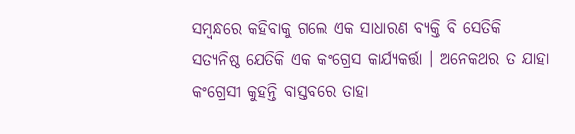ସମ୍ବନ୍ଧରେ କହିବାକୁ ଗଲେ ଏକ ସାଧାରଣ ବ୍ୟକ୍ତି ବି ସେତିକି ସତ୍ୟନିଷ୍ଠ ଯେତିକି ଏକ କଂଗ୍ରେସ କାର୍ଯ୍ୟକର୍ତ୍ତା । ଅନେକଥର ତ ଯାହା କଂଗ୍ରେସୀ କୁହନ୍ତି ବାସ୍ତବରେ ତାହା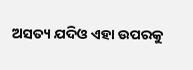ଅସତ୍ୟ ଯଦିଓ ଏହା ଉପରକୁ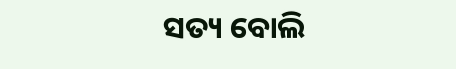ସତ୍ୟ ବୋଲି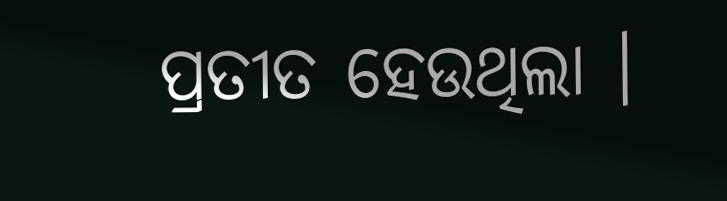ପ୍ରତୀତ ହେଉଥିଲା ।